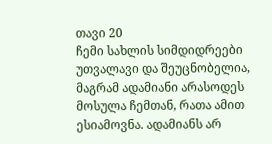თავი 20
ჩემი სახლის სიმდიდრეები უთვალავი და შეუცნობელია, მაგრამ ადამიანი არასოდეს მოსულა ჩემთან, რათა ამით ესიამოვნა. ადამიანს არ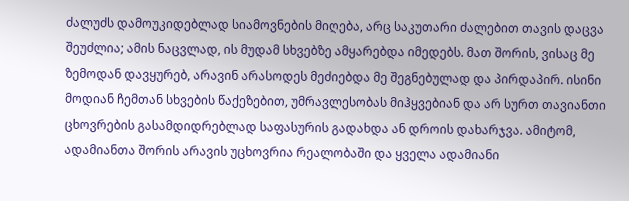ძალუძს დამოუკიდებლად სიამოვნების მიღება, არც საკუთარი ძალებით თავის დაცვა შეუძლია; ამის ნაცვლად, ის მუდამ სხვებზე ამყარებდა იმედებს. მათ შორის, ვისაც მე ზემოდან დავყურებ, არავინ არასოდეს მეძიებდა მე შეგნებულად და პირდაპირ. ისინი მოდიან ჩემთან სხვების წაქეზებით, უმრავლესობას მიჰყვებიან და არ სურთ თავიანთი ცხოვრების გასამდიდრებლად საფასურის გადახდა ან დროის დახარჯვა. ამიტომ, ადამიანთა შორის არავის უცხოვრია რეალობაში და ყველა ადამიანი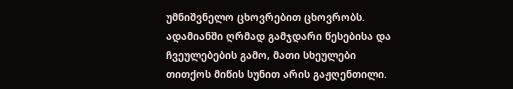უმნიშვნელო ცხოვრებით ცხოვრობს. ადამიანში ღრმად გამჯდარი წესებისა და ჩვეულებების გამო, მათი სხეულები თითქოს მიწის სუნით არის გაჟღენთილი.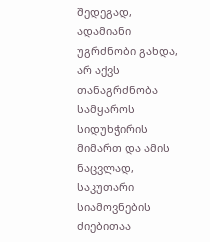შედეგად, ადამიანი უგრძნობი გახდა, არ აქვს თანაგრძნობა სამყაროს სიდუხჭირის მიმართ და ამის ნაცვლად, საკუთარი სიამოვნების ძიებითაა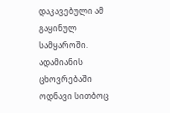დაკავებული ამ გაყინულ სამყაროში. ადამიანის ცხოვრებაში ოდნავი სითბოც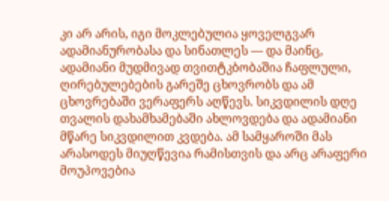კი არ არის, იგი მოკლებულია ყოველგვარ ადამიანურობასა და სინათლეს — და მაინც, ადამიანი მუდმივად თვითტკბობაშია ჩაფლული, ღირებულებების გარეშე ცხოვრობს და ამ ცხოვრებაში ვერაფერს აღწევს. სიკვდილის დღე თვალის დახამხამებაში ახლოვდება და ადამიანი მწარე სიკვდილით კვდება. ამ სამყაროში მას არასოდეს მიუღწევია რამისთვის და არც არაფერი მოუპოვებია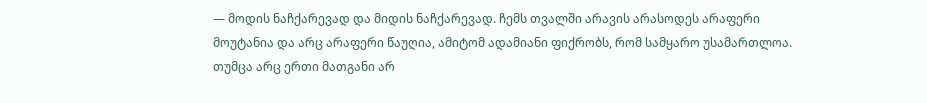— მოდის ნაჩქარევად და მიდის ნაჩქარევად. ჩემს თვალში არავის არასოდეს არაფერი მოუტანია და არც არაფერი წაუღია, ამიტომ ადამიანი ფიქრობს, რომ სამყარო უსამართლოა. თუმცა არც ერთი მათგანი არ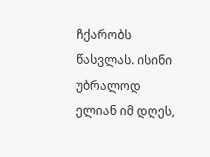ჩქარობს წასვლას. ისინი უბრალოდ ელიან იმ დღეს,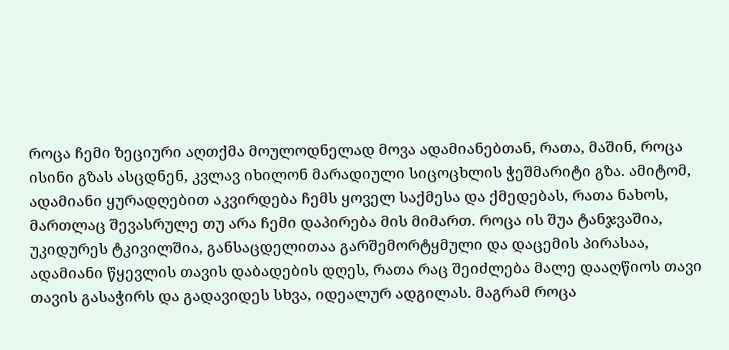როცა ჩემი ზეციური აღთქმა მოულოდნელად მოვა ადამიანებთან, რათა, მაშინ, როცა ისინი გზას ასცდნენ, კვლავ იხილონ მარადიული სიცოცხლის ჭეშმარიტი გზა. ამიტომ, ადამიანი ყურადღებით აკვირდება ჩემს ყოველ საქმესა და ქმედებას, რათა ნახოს, მართლაც შევასრულე თუ არა ჩემი დაპირება მის მიმართ. როცა ის შუა ტანჯვაშია, უკიდურეს ტკივილშია, განსაცდელითაა გარშემორტყმული და დაცემის პირასაა, ადამიანი წყევლის თავის დაბადების დღეს, რათა რაც შეიძლება მალე დააღწიოს თავი თავის გასაჭირს და გადავიდეს სხვა, იდეალურ ადგილას. მაგრამ როცა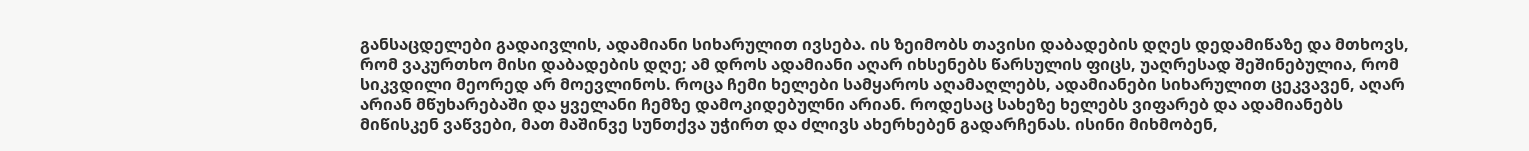განსაცდელები გადაივლის, ადამიანი სიხარულით ივსება. ის ზეიმობს თავისი დაბადების დღეს დედამიწაზე და მთხოვს, რომ ვაკურთხო მისი დაბადების დღე; ამ დროს ადამიანი აღარ იხსენებს წარსულის ფიცს, უაღრესად შეშინებულია, რომ სიკვდილი მეორედ არ მოევლინოს. როცა ჩემი ხელები სამყაროს აღამაღლებს, ადამიანები სიხარულით ცეკვავენ, აღარ არიან მწუხარებაში და ყველანი ჩემზე დამოკიდებულნი არიან. როდესაც სახეზე ხელებს ვიფარებ და ადამიანებს მიწისკენ ვაწვები, მათ მაშინვე სუნთქვა უჭირთ და ძლივს ახერხებენ გადარჩენას. ისინი მიხმობენ,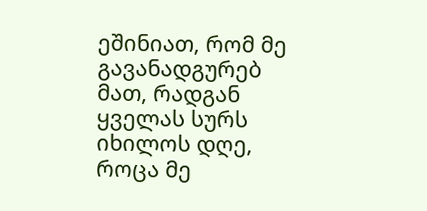ეშინიათ, რომ მე გავანადგურებ მათ, რადგან ყველას სურს იხილოს დღე, როცა მე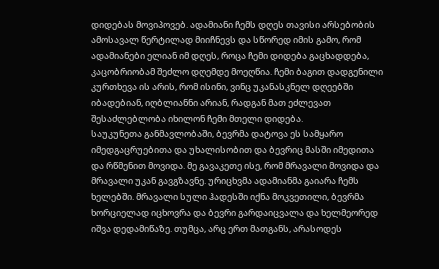დიდებას მოვიპოვებ. ადამიანი ჩემს დღეს თავისი არსებობის ამოსავალ წერტილად მიიჩნევს და სწორედ იმის გამო, რომ ადამიანები ელიან იმ დღეს, როცა ჩემი დიდება გაცხადდება, კაცობრიობამ შეძლო დღემდე მოეღწია. ჩემი ბაგით დადგენილი კურთხევა ის არის, რომ ისინი, ვინც უკანასკნელ დღეებში იბადებიან, იღბლიანნი არიან, რადგან მათ ეძლევათ შესაძლებლობა იხილონ ჩემი მთელი დიდება.
საუკუნეთა განმავლობაში, ბევრმა დატოვა ეს სამყარო იმედგაცრუებითა და უხალისობით და ბევრიც მასში იმედითა და რწმენით მოვიდა. მე გავაკეთე ისე, რომ მრავალი მოვიდა და მრავალი უკან გავგზავნე. ურიცხვმა ადამიანმა გაიარა ჩემს ხელებში. მრავალი სული ჰადესში იქნა მოკვეთილი, ბევრმა ხორციელად იცხოვრა და ბევრი გარდაიცვალა და ხელმეორედ იშვა დედამიწაზე. თუმცა, არც ერთ მათგანს, არასოდეს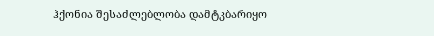ჰქონია შესაძლებლობა დამტკბარიყო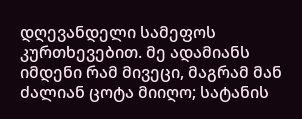დღევანდელი სამეფოს კურთხევებით. მე ადამიანს იმდენი რამ მივეცი, მაგრამ მან ძალიან ცოტა მიიღო; სატანის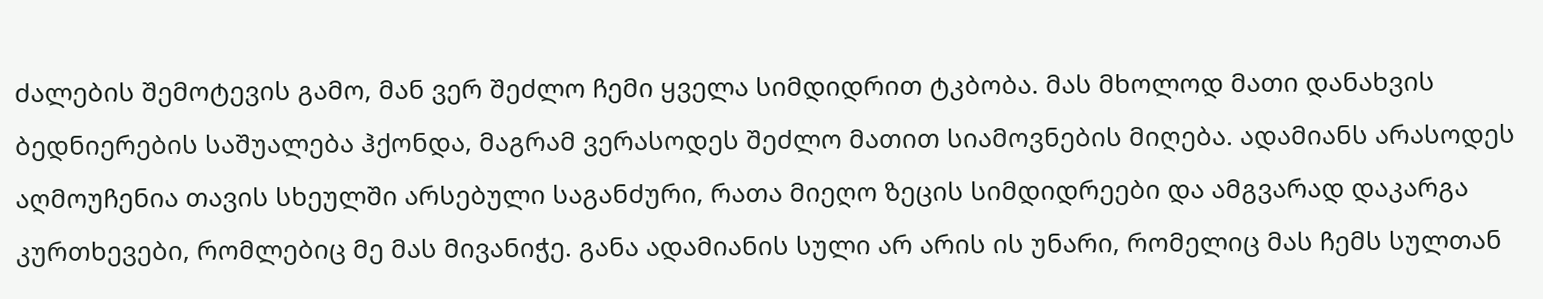ძალების შემოტევის გამო, მან ვერ შეძლო ჩემი ყველა სიმდიდრით ტკბობა. მას მხოლოდ მათი დანახვის ბედნიერების საშუალება ჰქონდა, მაგრამ ვერასოდეს შეძლო მათით სიამოვნების მიღება. ადამიანს არასოდეს აღმოუჩენია თავის სხეულში არსებული საგანძური, რათა მიეღო ზეცის სიმდიდრეები და ამგვარად დაკარგა კურთხევები, რომლებიც მე მას მივანიჭე. განა ადამიანის სული არ არის ის უნარი, რომელიც მას ჩემს სულთან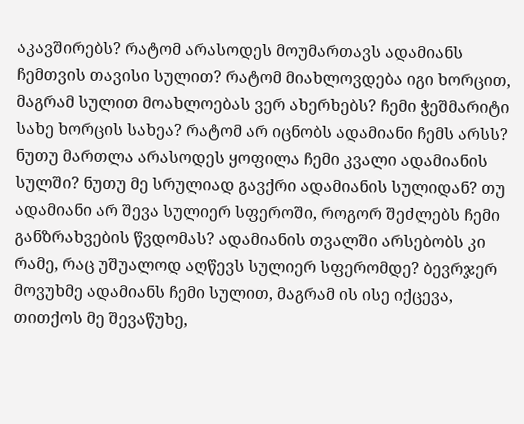აკავშირებს? რატომ არასოდეს მოუმართავს ადამიანს ჩემთვის თავისი სულით? რატომ მიახლოვდება იგი ხორცით, მაგრამ სულით მოახლოებას ვერ ახერხებს? ჩემი ჭეშმარიტი სახე ხორცის სახეა? რატომ არ იცნობს ადამიანი ჩემს არსს? ნუთუ მართლა არასოდეს ყოფილა ჩემი კვალი ადამიანის სულში? ნუთუ მე სრულიად გავქრი ადამიანის სულიდან? თუ ადამიანი არ შევა სულიერ სფეროში, როგორ შეძლებს ჩემი განზრახვების წვდომას? ადამიანის თვალში არსებობს კი რამე, რაც უშუალოდ აღწევს სულიერ სფერომდე? ბევრჯერ მოვუხმე ადამიანს ჩემი სულით, მაგრამ ის ისე იქცევა, თითქოს მე შევაწუხე,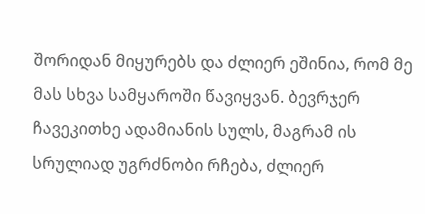შორიდან მიყურებს და ძლიერ ეშინია, რომ მე მას სხვა სამყაროში წავიყვან. ბევრჯერ ჩავეკითხე ადამიანის სულს, მაგრამ ის სრულიად უგრძნობი რჩება, ძლიერ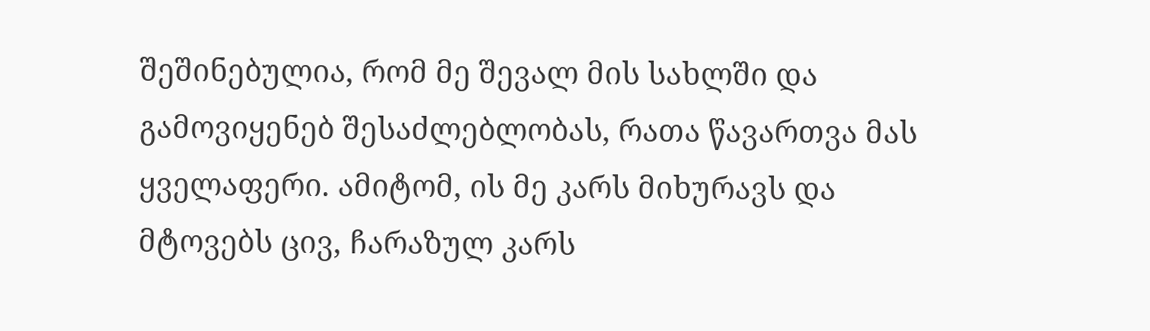შეშინებულია, რომ მე შევალ მის სახლში და გამოვიყენებ შესაძლებლობას, რათა წავართვა მას ყველაფერი. ამიტომ, ის მე კარს მიხურავს და მტოვებს ცივ, ჩარაზულ კარს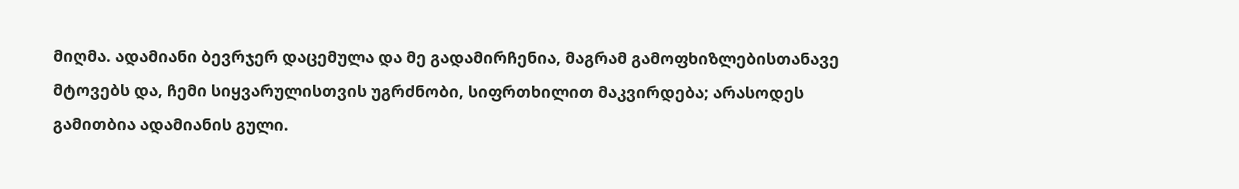მიღმა. ადამიანი ბევრჯერ დაცემულა და მე გადამირჩენია, მაგრამ გამოფხიზლებისთანავე მტოვებს და, ჩემი სიყვარულისთვის უგრძნობი, სიფრთხილით მაკვირდება; არასოდეს გამითბია ადამიანის გული.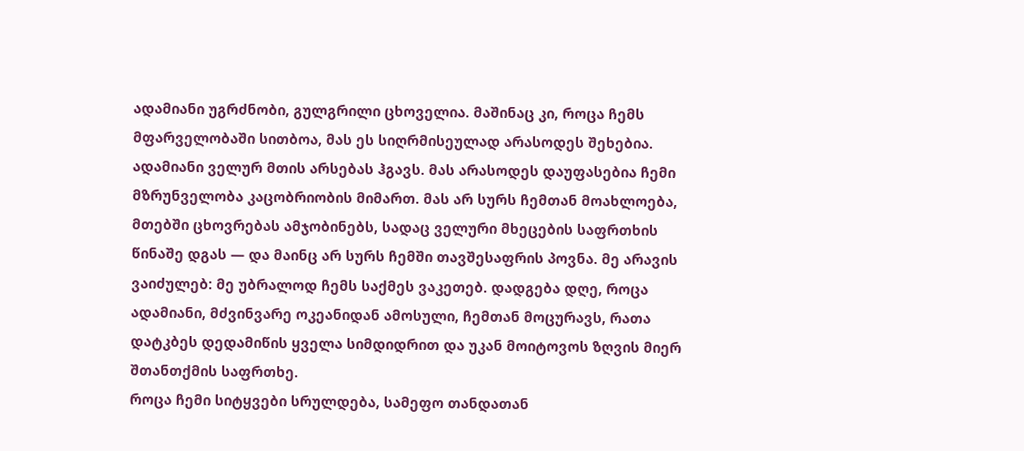ადამიანი უგრძნობი, გულგრილი ცხოველია. მაშინაც კი, როცა ჩემს მფარველობაში სითბოა, მას ეს სიღრმისეულად არასოდეს შეხებია. ადამიანი ველურ მთის არსებას ჰგავს. მას არასოდეს დაუფასებია ჩემი მზრუნველობა კაცობრიობის მიმართ. მას არ სურს ჩემთან მოახლოება, მთებში ცხოვრებას ამჯობინებს, სადაც ველური მხეცების საფრთხის წინაშე დგას — და მაინც არ სურს ჩემში თავშესაფრის პოვნა. მე არავის ვაიძულებ: მე უბრალოდ ჩემს საქმეს ვაკეთებ. დადგება დღე, როცა ადამიანი, მძვინვარე ოკეანიდან ამოსული, ჩემთან მოცურავს, რათა დატკბეს დედამიწის ყველა სიმდიდრით და უკან მოიტოვოს ზღვის მიერ შთანთქმის საფრთხე.
როცა ჩემი სიტყვები სრულდება, სამეფო თანდათან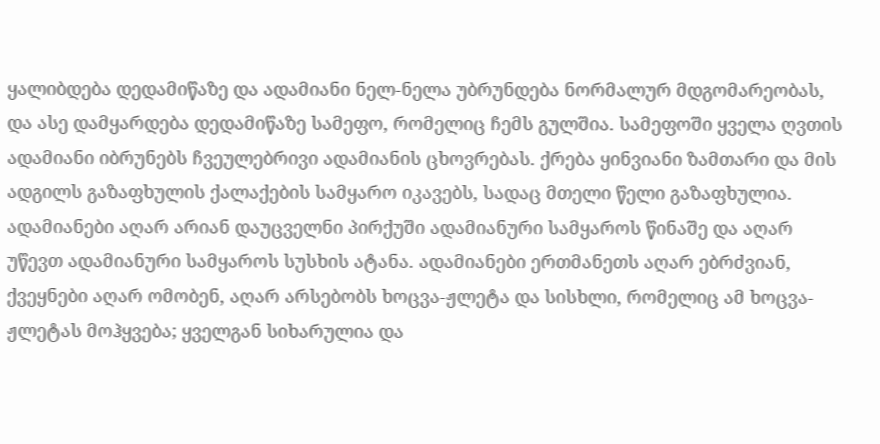ყალიბდება დედამიწაზე და ადამიანი ნელ-ნელა უბრუნდება ნორმალურ მდგომარეობას, და ასე დამყარდება დედამიწაზე სამეფო, რომელიც ჩემს გულშია. სამეფოში ყველა ღვთის ადამიანი იბრუნებს ჩვეულებრივი ადამიანის ცხოვრებას. ქრება ყინვიანი ზამთარი და მის ადგილს გაზაფხულის ქალაქების სამყარო იკავებს, სადაც მთელი წელი გაზაფხულია. ადამიანები აღარ არიან დაუცველნი პირქუში ადამიანური სამყაროს წინაშე და აღარ უწევთ ადამიანური სამყაროს სუსხის ატანა. ადამიანები ერთმანეთს აღარ ებრძვიან, ქვეყნები აღარ ომობენ, აღარ არსებობს ხოცვა-ჟლეტა და სისხლი, რომელიც ამ ხოცვა-ჟლეტას მოჰყვება; ყველგან სიხარულია და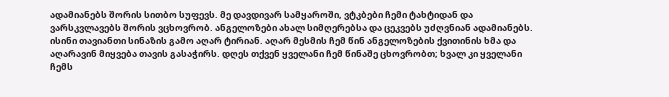ადამიანებს შორის სითბო სუფევს. მე დავდივარ სამყაროში, ვტკბები ჩემი ტახტიდან და ვარსკვლავებს შორის ვცხოვრობ. ანგელოზები ახალ სიმღერებსა და ცეკვებს უძღვნიან ადამიანებს. ისინი თავიანთი სინაზის გამო აღარ ტირიან. აღარ მესმის ჩემ წინ ანგელოზების ქვითინის ხმა და აღარავინ მიყვება თავის გასაჭირს. დღეს თქვენ ყველანი ჩემ წინაშე ცხოვრობთ; ხვალ კი ყველანი ჩემს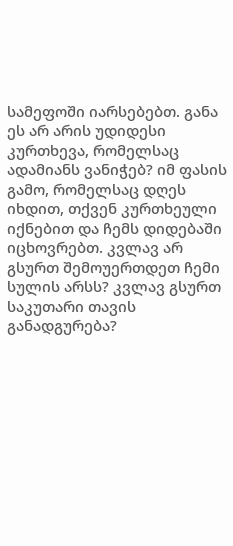სამეფოში იარსებებთ. განა ეს არ არის უდიდესი კურთხევა, რომელსაც ადამიანს ვანიჭებ? იმ ფასის გამო, რომელსაც დღეს იხდით, თქვენ კურთხეული იქნებით და ჩემს დიდებაში იცხოვრებთ. კვლავ არ გსურთ შემოუერთდეთ ჩემი სულის არსს? კვლავ გსურთ საკუთარი თავის განადგურება?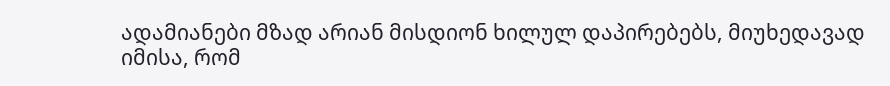ადამიანები მზად არიან მისდიონ ხილულ დაპირებებს, მიუხედავად იმისა, რომ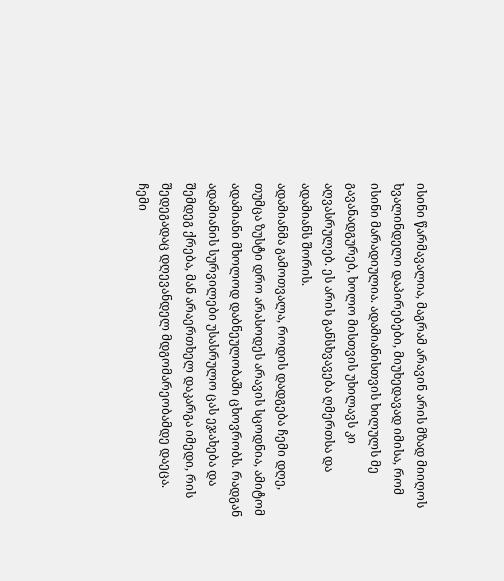ისინი წარმავალია, მაგრამ არავინ არის მზად მიიღოს ხვალინდელი დაპირებები, მიუხედავად იმისა, რომ ისინი მარადიულია. ადამიანისთვის ხილულს მე გავანადგურებ, ხოლო მისთვის უხილავს კი აღვასრულებ. ეს არის განსხვავება ღმერთსა და ადამიანს შორის.
ადამიანმა გამოთვალა, როდის დადგება ჩემი დღე, თუმცა ზუსტი დრო არასოდეს არავის სცოდნია, ამიტომ ადამიანი მხოლოდ დაბნეულობაში ცხოვრობს. რადგან ადამიანის სურვილები უსასრულო ცას ეჯახება და შემდეგ ქრება, მან არაერთხელ დაკარგა იმედი, რის შედეგადაც დღევანდელ მდგომარეობამდე დაეცა. ჩემი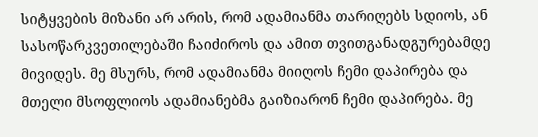სიტყვების მიზანი არ არის, რომ ადამიანმა თარიღებს სდიოს, ან სასოწარკვეთილებაში ჩაიძიროს და ამით თვითგანადგურებამდე მივიდეს. მე მსურს, რომ ადამიანმა მიიღოს ჩემი დაპირება და მთელი მსოფლიოს ადამიანებმა გაიზიარონ ჩემი დაპირება. მე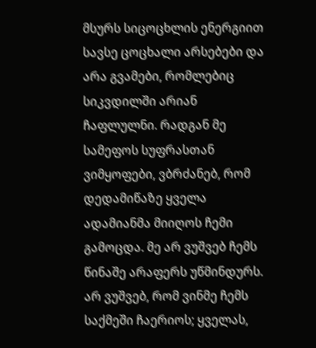მსურს სიცოცხლის ენერგიით სავსე ცოცხალი არსებები და არა გვამები, რომლებიც სიკვდილში არიან ჩაფლულნი. რადგან მე სამეფოს სუფრასთან ვიმყოფები, ვბრძანებ, რომ დედამიწაზე ყველა ადამიანმა მიიღოს ჩემი გამოცდა. მე არ ვუშვებ ჩემს წინაშე არაფერს უწმინდურს. არ ვუშვებ, რომ ვინმე ჩემს საქმეში ჩაერიოს; ყველას,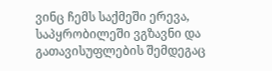ვინც ჩემს საქმეში ერევა, საპყრობილეში ვგზავნი და გათავისუფლების შემდეგაც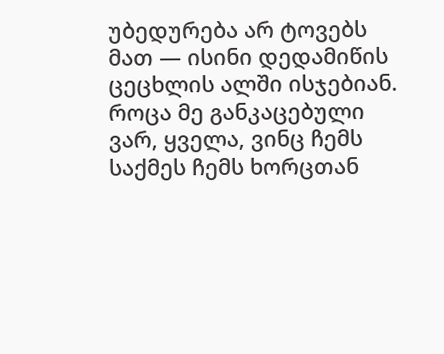უბედურება არ ტოვებს მათ — ისინი დედამიწის ცეცხლის ალში ისჯებიან. როცა მე განკაცებული ვარ, ყველა, ვინც ჩემს საქმეს ჩემს ხორცთან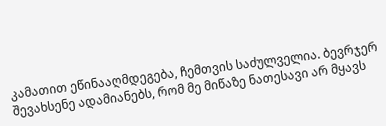კამათით ეწინააღმდეგება, ჩემთვის საძულველია. ბევრჯერ შევახსენე ადამიანებს, რომ მე მიწაზე ნათესავი არ მყავს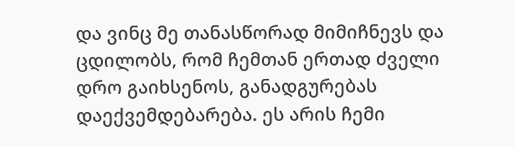და ვინც მე თანასწორად მიმიჩნევს და ცდილობს, რომ ჩემთან ერთად ძველი დრო გაიხსენოს, განადგურებას დაექვემდებარება. ეს არის ჩემი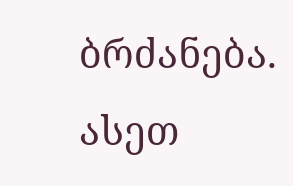ბრძანება. ასეთ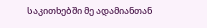საკითხებში მე ადამიანთან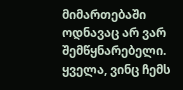მიმართებაში ოდნავაც არ ვარ შემწყნარებელი. ყველა, ვინც ჩემს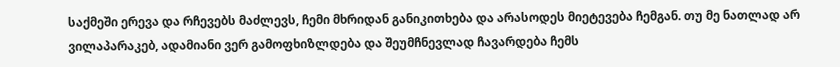საქმეში ერევა და რჩევებს მაძლევს, ჩემი მხრიდან განიკითხება და არასოდეს მიეტევება ჩემგან. თუ მე ნათლად არ ვილაპარაკებ, ადამიანი ვერ გამოფხიზლდება და შეუმჩნევლად ჩავარდება ჩემს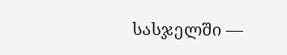სასჯელში —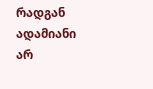რადგან ადამიანი არ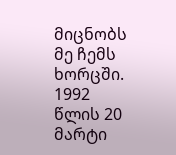მიცნობს მე ჩემს ხორცში.
1992 წლის 20 მარტი